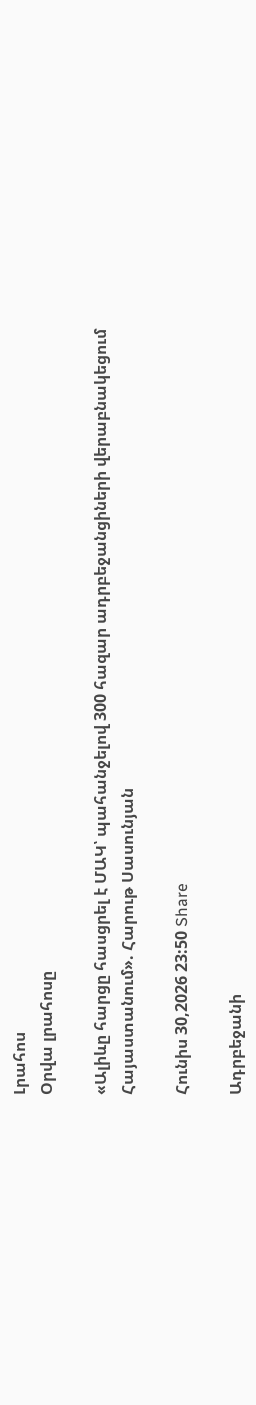Լրահոս
Օրվա լրահոսը

«Ալիևը հարցը հասցրել է ՄԱԿ՝ պահանջելով 300 հազար ադրբեջանցիների վերաբնակեցում Հայաստանում». Հարութ Սասունյան

Հունիս 30,2026 23:50 Share

Ադրբեջանի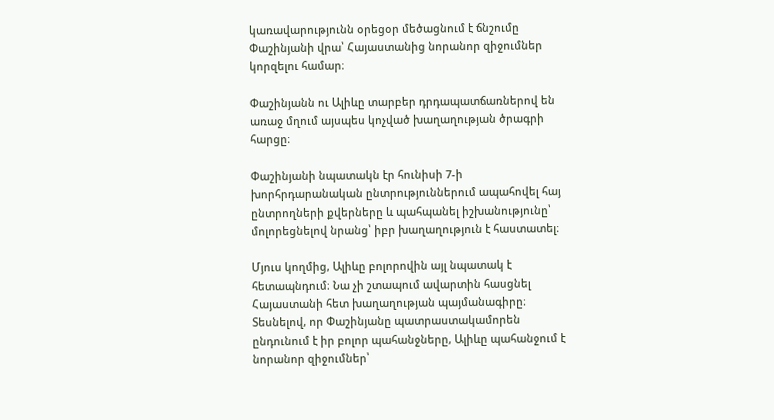կառավարությունն օրեցօր մեծացնում է ճնշումը Փաշինյանի վրա՝ Հայաստանից նորանոր զիջումներ կորզելու համար։

Փաշինյանն ու Ալիևը տարբեր դրդապատճառներով են առաջ մղում այսպես կոչված խաղաղության ծրագրի հարցը։

Փաշինյանի նպատակն էր հունիսի 7-ի խորհրդարանական ընտրություններում ապահովել հայ ընտրողների քվերները և պահպանել իշխանությունը՝ մոլորեցնելով նրանց՝ իբր խաղաղություն է հաստատել։

Մյուս կողմից, Ալիևը բոլորովին այլ նպատակ է հետապնդում։ Նա չի շտապում ավարտին հասցնել Հայաստանի հետ խաղաղության պայմանագիրը։ Տեսնելով, որ Փաշինյանը պատրաստակամորեն ընդունում է իր բոլոր պահանջները, Ալիևը պահանջում է նորանոր զիջումներ՝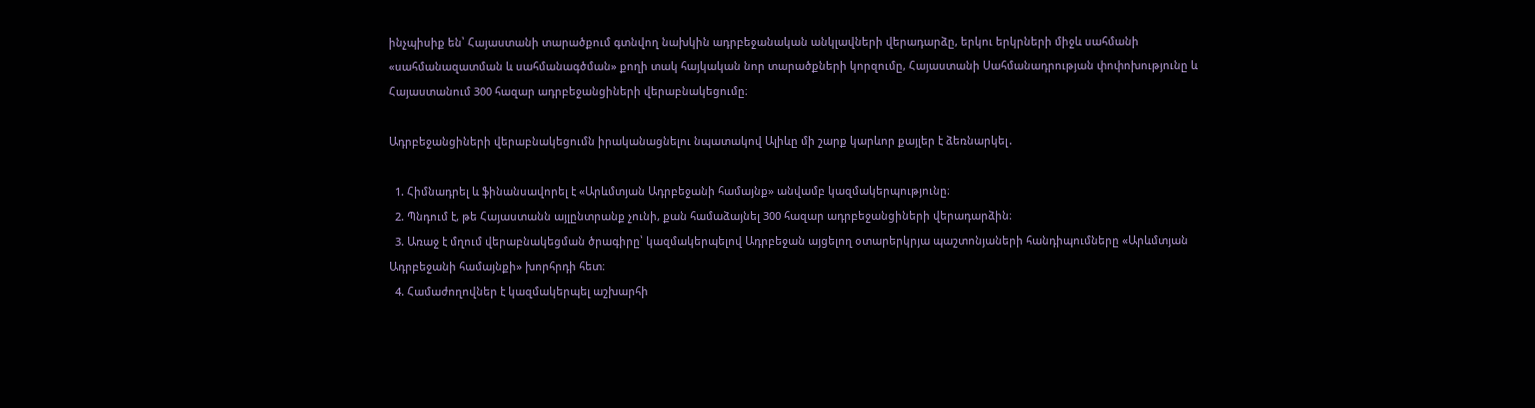ինչպիսիք են՝ Հայաստանի տարածքում գտնվող նախկին ադրբեջանական անկլավների վերադարձը, երկու երկրների միջև սահմանի «սահմանազատման և սահմանագծման» քողի տակ հայկական նոր տարածքների կորզումը, Հայաստանի Սահմանադրության փոփոխությունը և Հայաստանում 300 հազար ադրբեջանցիների վերաբնակեցումը։

Ադրբեջանցիների վերաբնակեցումն իրականացնելու նպատակով Ալիևը մի շարք կարևոր քայլեր է ձեռնարկել․

  1. Հիմնադրել և ֆինանսավորել է «Արևմտյան Ադրբեջանի համայնք» անվամբ կազմակերպությունը։
  2. Պնդում է, թե Հայաստանն այլընտրանք չունի, քան համաձայնել 300 հազար ադրբեջանցիների վերադարձին։
  3. Առաջ է մղում վերաբնակեցման ծրագիրը՝ կազմակերպելով Ադրբեջան այցելող օտարերկրյա պաշտոնյաների հանդիպումները «Արևմտյան Ադրբեջանի համայնքի» խորհրդի հետ։
  4. Համաժողովներ է կազմակերպել աշխարհի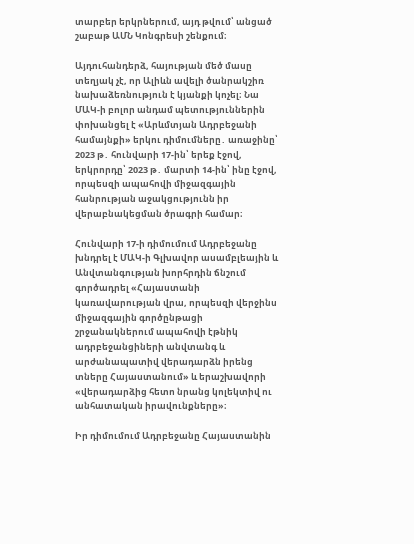տարբեր երկրներում, այդ թվում՝ անցած շաբաթ ԱՄՆ Կոնգրեսի շենքում։

Այդուհանդերձ, հայության մեծ մասը տեղյակ չէ, որ Ալիևն ավելի ծանրակշիռ նախաձեռնություն է կյանքի կոչել։ Նա ՄԱԿ-ի բոլոր անդամ պետություններին փոխանցել է «Արևմտյան Ադրբեջանի համայնքի» երկու դիմումները․ առաջինը՝ 2023 թ․ հունվարի 17-ին՝ երեք էջով, երկրորդը՝ 2023 թ․ մարտի 14-ին՝ ինը էջով, որպեսզի ապահովի միջազգային հանրության աջակցությունն իր վերաբնակեցման ծրագրի համար։

Հունվարի 17-ի դիմումում Ադրբեջանը խնդրել է ՄԱԿ-ի Գլխավոր ասամբլեային և Անվտանգության խորհրդին ճնշում գործադրել «Հայաստանի կառավարության վրա, որպեսզի վերջինս միջազգային գործընթացի շրջանակներում ապահովի էթնիկ ադրբեջանցիների անվտանգ և արժանապատիվ վերադարձն իրենց տները Հայաստանում» և երաշխավորի «վերադարձից հետո նրանց կոլեկտիվ ու անհատական իրավունքները»։

Իր դիմումում Ադրբեջանը Հայաստանին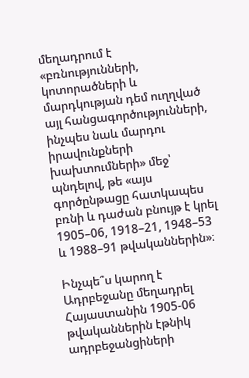մեղադրում է «բռնությունների, կոտորածների և մարդկության դեմ ուղղված այլ հանցագործությունների, ինչպես նաև մարդու իրավունքների խախտումների» մեջ՝ պնդելով, թե «այս գործընթացը հատկապես բռնի և դաժան բնույթ է կրել 1905–06, 1918–21, 1948–53 և 1988–91 թվականներին»։

Ինչպե՞ս կարող է Ադրբեջանը մեղադրել Հայաստանին 1905-06 թվականներին էթնիկ ադրբեջանցիների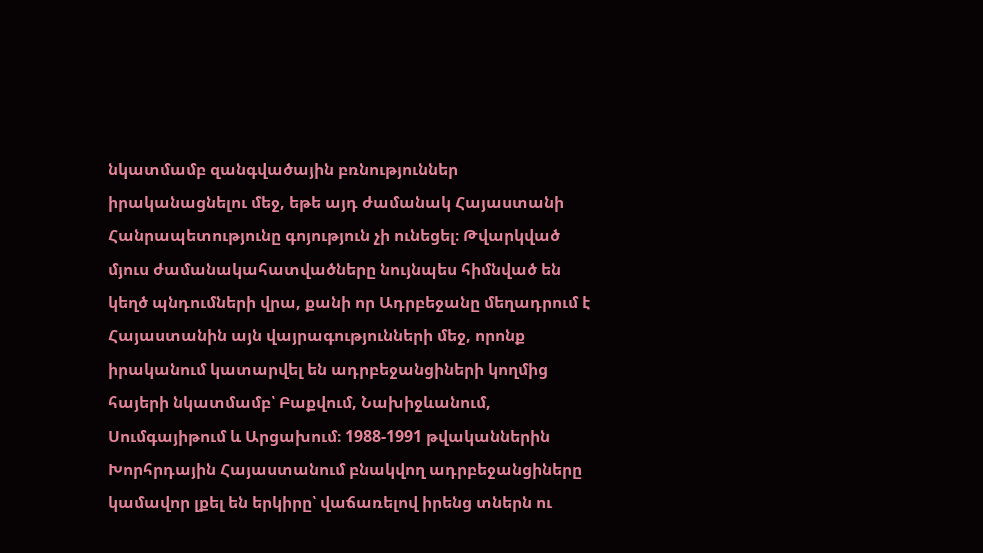նկատմամբ զանգվածային բռնություններ իրականացնելու մեջ, եթե այդ ժամանակ Հայաստանի Հանրապետությունը գոյություն չի ունեցել։ Թվարկված մյուս ժամանակահատվածները նույնպես հիմնված են կեղծ պնդումների վրա, քանի որ Ադրբեջանը մեղադրում է Հայաստանին այն վայրագությունների մեջ, որոնք իրականում կատարվել են ադրբեջանցիների կողմից հայերի նկատմամբ՝ Բաքվում, Նախիջևանում, Սումգայիթում և Արցախում։ 1988-1991 թվականներին Խորհրդային Հայաստանում բնակվող ադրբեջանցիները կամավոր լքել են երկիրը՝ վաճառելով իրենց տներն ու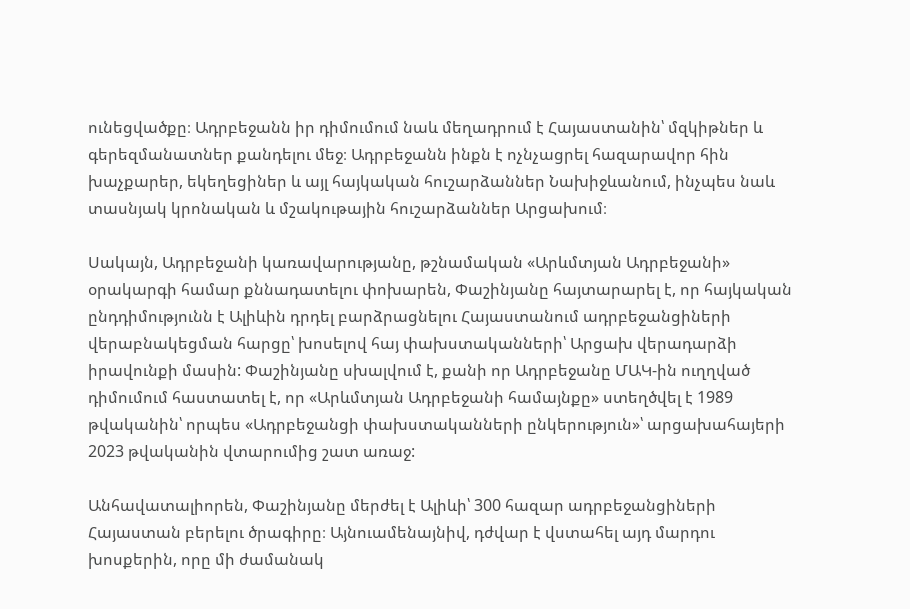ունեցվածքը։ Ադրբեջանն իր դիմումում նաև մեղադրում է Հայաստանին՝ մզկիթներ և գերեզմանատներ քանդելու մեջ։ Ադրբեջանն ինքն է ոչնչացրել հազարավոր հին խաչքարեր, եկեղեցիներ և այլ հայկական հուշարձաններ Նախիջևանում, ինչպես նաև տասնյակ կրոնական և մշակութային հուշարձաններ Արցախում։

Սակայն, Ադրբեջանի կառավարությանը, թշնամական «Արևմտյան Ադրբեջանի» օրակարգի համար քննադատելու փոխարեն, Փաշինյանը հայտարարել է, որ հայկական ընդդիմությունն է Ալիևին դրդել բարձրացնելու Հայաստանում ադրբեջանցիների վերաբնակեցման հարցը՝ խոսելով հայ փախստականների՝ Արցախ վերադարձի իրավունքի մասին: Փաշինյանը սխալվում է, քանի որ Ադրբեջանը ՄԱԿ-ին ուղղված դիմումում հաստատել է, որ «Արևմտյան Ադրբեջանի համայնքը» ստեղծվել է 1989 թվականին՝ որպես «Ադրբեջանցի փախստականների ընկերություն»՝ արցախահայերի 2023 թվականին վտարումից շատ առաջ:

Անհավատալիորեն, Փաշինյանը մերժել է Ալիևի՝ 300 հազար ադրբեջանցիների Հայաստան բերելու ծրագիրը։ Այնուամենայնիվ, դժվար է վստահել այդ մարդու խոսքերին, որը մի ժամանակ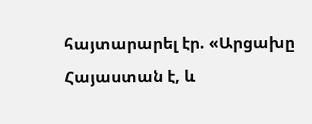հայտարարել էր. «Արցախը Հայաստան է, և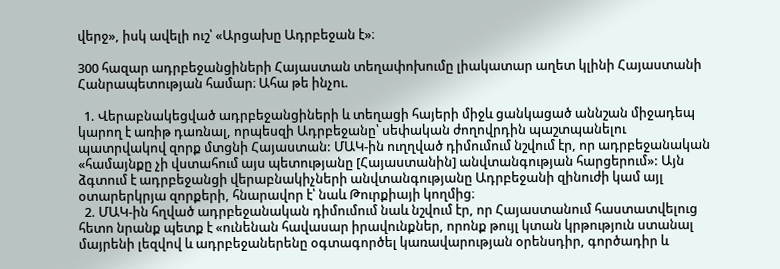վերջ», իսկ ավելի ուշ՝ «Արցախը Ադրբեջան է»։

300 հազար ադրբեջանցիների Հայաստան տեղափոխումը լիակատար աղետ կլինի Հայաստանի Հանրապետության համար։ Ահա թե ինչու.

  1. Վերաբնակեցված ադրբեջանցիների և տեղացի հայերի միջև ցանկացած աննշան միջադեպ կարող է առիթ դառնալ, որպեսզի Ադրբեջանը՝ սեփական ժողովրդին պաշտպանելու պատրվակով զորք մտցնի Հայաստան: ՄԱԿ-ին ուղղված դիմումում նշվում էր, որ ադրբեջանական «համայնքը չի վստահում այս պետությանը [Հայաստանին] անվտանգության հարցերում»: Այն ձգտում է ադրբեջանցի վերաբնակիչների անվտանգությանը Ադրբեջանի զինուժի կամ այլ օտարերկրյա զորքերի, հնարավոր է՝ նաև Թուրքիայի կողմից։
  2. ՄԱԿ-ին հղված ադրբեջանական դիմումում նաև նշվում էր, որ Հայաստանում հաստատվելուց հետո նրանք պետք է «ունենան հավասար իրավունքներ, որոնք թույլ կտան կրթություն ստանալ մայրենի լեզվով և ադրբեջաներենը օգտագործել կառավարության օրենսդիր, գործադիր և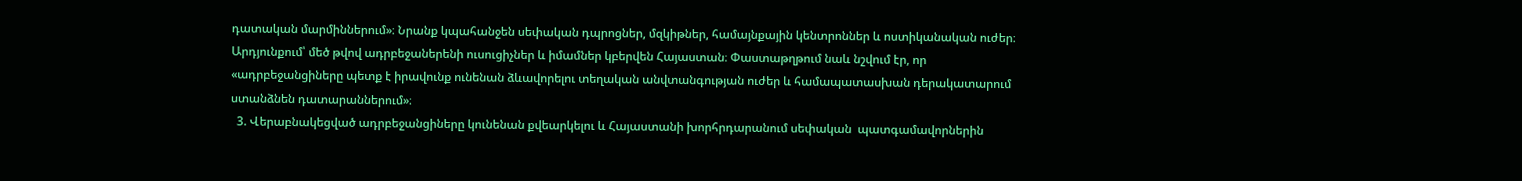դատական մարմիններում»։ Նրանք կպահանջեն սեփական դպրոցներ, մզկիթներ, համայնքային կենտրոններ և ոստիկանական ուժեր։ Արդյունքում՝ մեծ թվով ադրբեջաներենի ուսուցիչներ և իմամներ կբերվեն Հայաստան։ Փաստաթղթում նաև նշվում էր, որ «ադրբեջանցիները պետք է իրավունք ունենան ձևավորելու տեղական անվտանգության ուժեր և համապատասխան դերակատարում ստանձնեն դատարաններում»։
  3. Վերաբնակեցված ադրբեջանցիները կունենան քվեարկելու և Հայաստանի խորհրդարանում սեփական  պատգամավորներին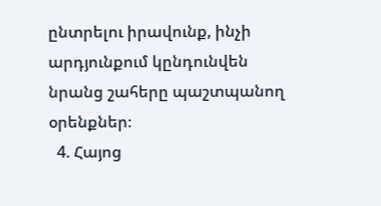ընտրելու իրավունք, ինչի արդյունքում կընդունվեն նրանց շահերը պաշտպանող օրենքներ։
  4. Հայոց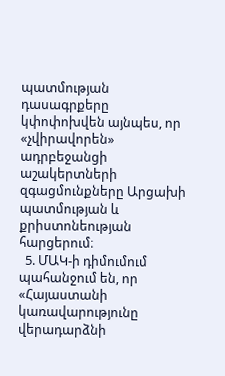պատմության դասագրքերը կփոփոխվեն այնպես, որ «չվիրավորեն» ադրբեջանցի աշակերտների զգացմունքները Արցախի պատմության և քրիստոնեության հարցերում։
  5. ՄԱԿ-ի դիմումում պահանջում են, որ «Հայաստանի կառավարությունը վերադարձնի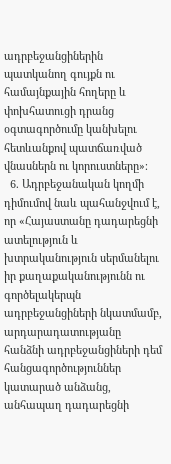ադրբեջանցիներին պատկանող գույքն ու համայնքային հողերը և փոխհատուցի դրանց օգտագործումը կանխելու հետևանքով պատճառված վնասներն ու կորուստները»։
  6. Ադրբեջանական կողմի դիմումով նաև պահանջվում է, որ «Հայաստանը դադարեցնի ատելություն և խտրականություն սերմանելու իր քաղաքականությունն ու գործելակերպն ադրբեջանցիների նկատմամբ, արդարադատությանը հանձնի ադրբեջանցիների դեմ հանցագործություններ կատարած անձանց, անհապաղ դադարեցնի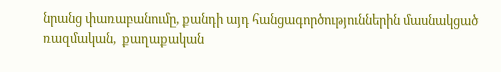նրանց փառաբանումը, քանդի այդ հանցագործություններին մասնակցած ռազմական,  քաղաքական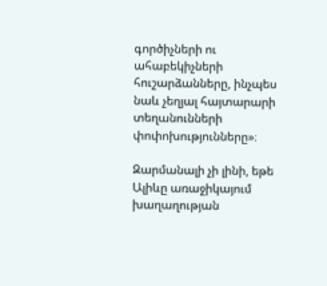գործիչների ու ահաբեկիչների հուշարձանները, ինչպես նաև չեղյալ հայտարարի տեղանունների փոփոխությունները»։

Զարմանալի չի լինի, եթե Ալիևը առաջիկայում խաղաղության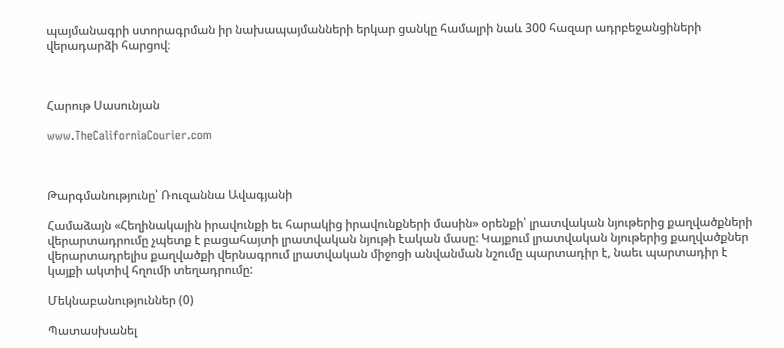պայմանագրի ստորագրման իր նախապայմանների երկար ցանկը համալրի նաև 300 հազար ադրբեջանցիների վերադարձի հարցով։



Հարութ Սասունյան

www.TheCaliforniaCourier.com



Թարգմանությունը՝ Ռուզաննա Ավագյանի

Համաձայն «Հեղինակային իրավունքի եւ հարակից իրավունքների մասին» օրենքի՝ լրատվական նյութերից քաղվածքների վերարտադրումը չպետք է բացահայտի լրատվական նյութի էական մասը: Կայքում լրատվական նյութերից քաղվածքներ վերարտադրելիս քաղվածքի վերնագրում լրատվական միջոցի անվանման նշումը պարտադիր է, նաեւ պարտադիր է կայքի ակտիվ հղումի տեղադրումը:

Մեկնաբանություններ (0)

Պատասխանել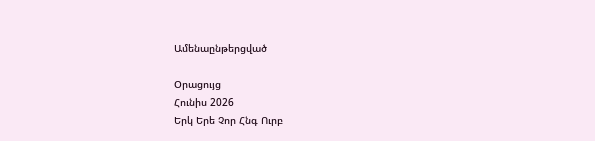Ամենաընթերցված

Օրացույց
Հունիս 2026
Երկ Երե Չոր Հնգ Ուրբ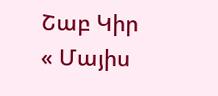Շաբ Կիր
« Մայիս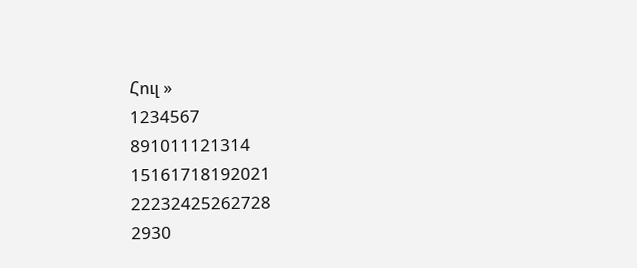Հուլ »
1234567
891011121314
15161718192021
22232425262728
2930